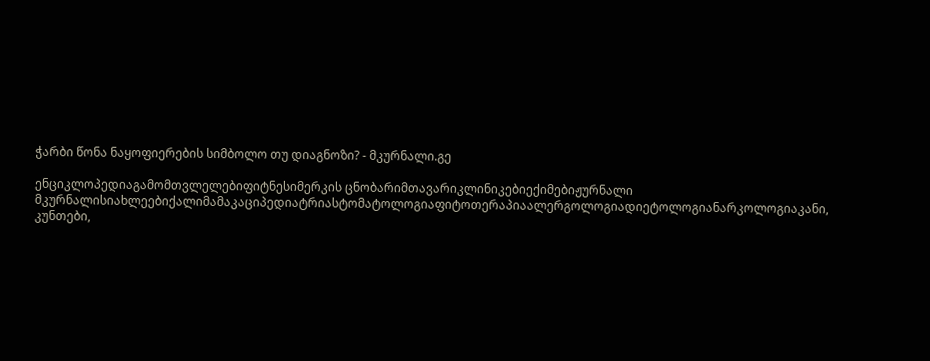ჭარბი წონა ნაყოფიერების სიმბოლო თუ დიაგნოზი? - მკურნალი.გე

ენციკლოპედიაგამომთვლელებიფიტნესიმერკის ცნობარიმთავარიკლინიკებიექიმებიჟურნალი მკურნალისიახლეებიქალიმამაკაციპედიატრიასტომატოლოგიაფიტოთერაპიაალერგოლოგიადიეტოლოგიანარკოლოგიაკანი, კუნთები,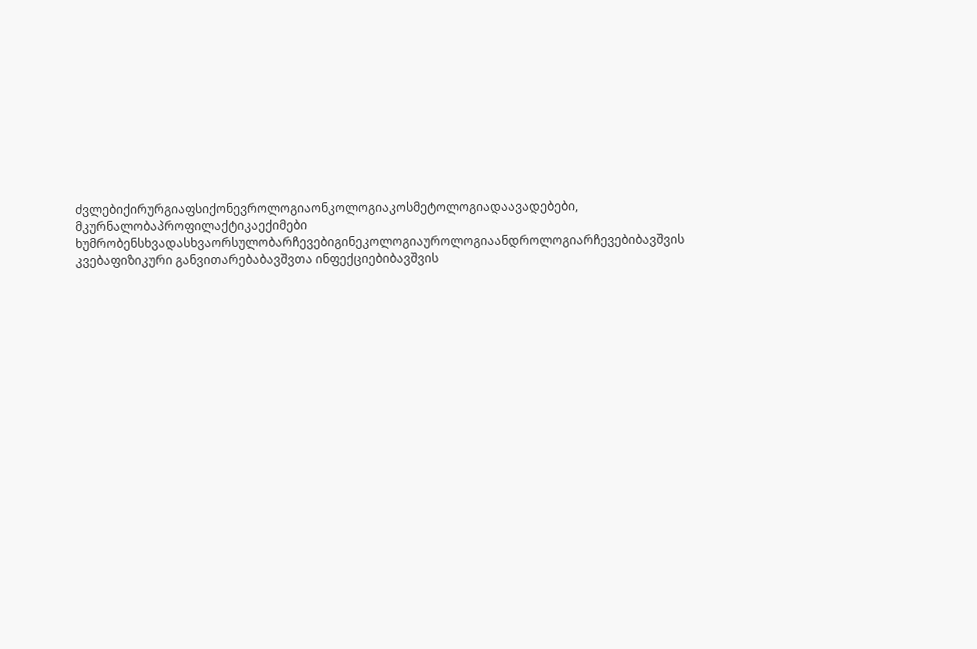ძვლებიქირურგიაფსიქონევროლოგიაონკოლოგიაკოსმეტოლოგიადაავადებები, მკურნალობაპროფილაქტიკაექიმები ხუმრობენსხვადასხვაორსულობარჩევებიგინეკოლოგიაუროლოგიაანდროლოგიარჩევებიბავშვის კვებაფიზიკური განვითარებაბავშვთა ინფექციებიბავშვის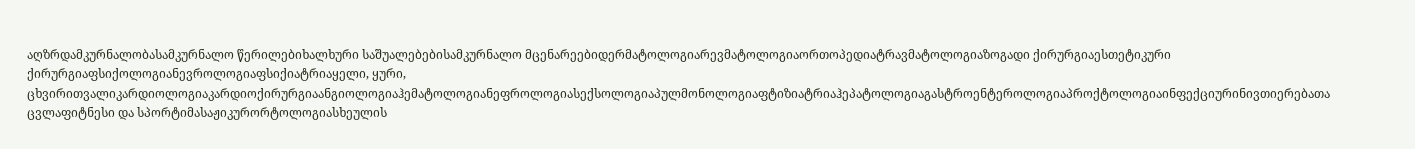აღზრდამკურნალობასამკურნალო წერილებიხალხური საშუალებებისამკურნალო მცენარეებიდერმატოლოგიარევმატოლოგიაორთოპედიატრავმატოლოგიაზოგადი ქირურგიაესთეტიკური ქირურგიაფსიქოლოგიანევროლოგიაფსიქიატრიაყელი, ყური, ცხვირითვალიკარდიოლოგიაკარდიოქირურგიაანგიოლოგიაჰემატოლოგიანეფროლოგიასექსოლოგიაპულმონოლოგიაფტიზიატრიაჰეპატოლოგიაგასტროენტეროლოგიაპროქტოლოგიაინფექციურინივთიერებათა ცვლაფიტნესი და სპორტიმასაჟიკურორტოლოგიასხეულის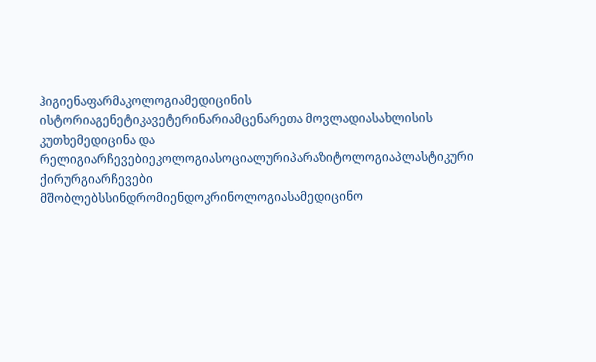ჰიგიენაფარმაკოლოგიამედიცინის ისტორიაგენეტიკავეტერინარიამცენარეთა მოვლადიასახლისის კუთხემედიცინა და რელიგიარჩევებიეკოლოგიასოციალურიპარაზიტოლოგიაპლასტიკური ქირურგიარჩევები მშობლებსსინდრომიენდოკრინოლოგიასამედიცინო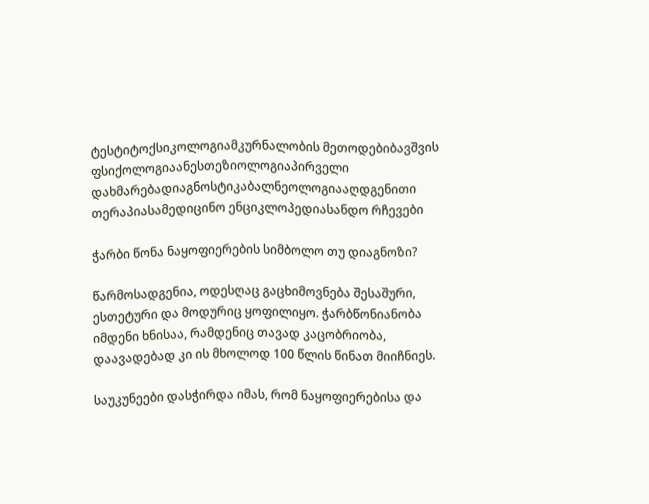ტესტიტოქსიკოლოგიამკურნალობის მეთოდებიბავშვის ფსიქოლოგიაანესთეზიოლოგიაპირველი დახმარებადიაგნოსტიკაბალნეოლოგიააღდგენითი თერაპიასამედიცინო ენციკლოპედიასანდო რჩევები

ჭარბი წონა ნაყოფიერების სიმბოლო თუ დიაგნოზი?

წარმოსადგენია, ოდესღაც გაცხიმოვნება შესაშური, ესთეტური და მოდურიც ყოფილიყო. ჭარბწონიანობა იმდენი ხნისაა, რამდენიც თავად კაცობრიობა, დაავადებად კი ის მხოლოდ 100 წლის წინათ მიიჩნიეს.

საუკუნეები დასჭირდა იმას, რომ ნაყოფიერებისა და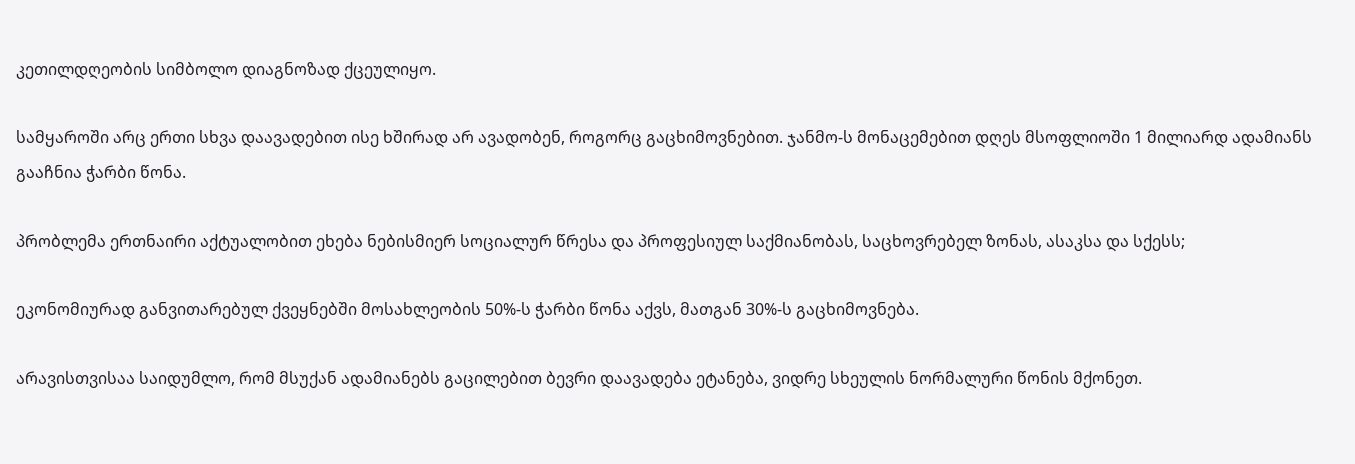კეთილდღეობის სიმბოლო დიაგნოზად ქცეულიყო.

სამყაროში არც ერთი სხვა დაავადებით ისე ხშირად არ ავადობენ, როგორც გაცხიმოვნებით. ჯანმო-ს მონაცემებით დღეს მსოფლიოში 1 მილიარდ ადამიანს გააჩნია ჭარბი წონა.

პრობლემა ერთნაირი აქტუალობით ეხება ნებისმიერ სოციალურ წრესა და პროფესიულ საქმიანობას, საცხოვრებელ ზონას, ასაკსა და სქესს;

ეკონომიურად განვითარებულ ქვეყნებში მოსახლეობის 50%-ს ჭარბი წონა აქვს, მათგან 30%-ს გაცხიმოვნება.

არავისთვისაა საიდუმლო, რომ მსუქან ადამიანებს გაცილებით ბევრი დაავადება ეტანება, ვიდრე სხეულის ნორმალური წონის მქონეთ.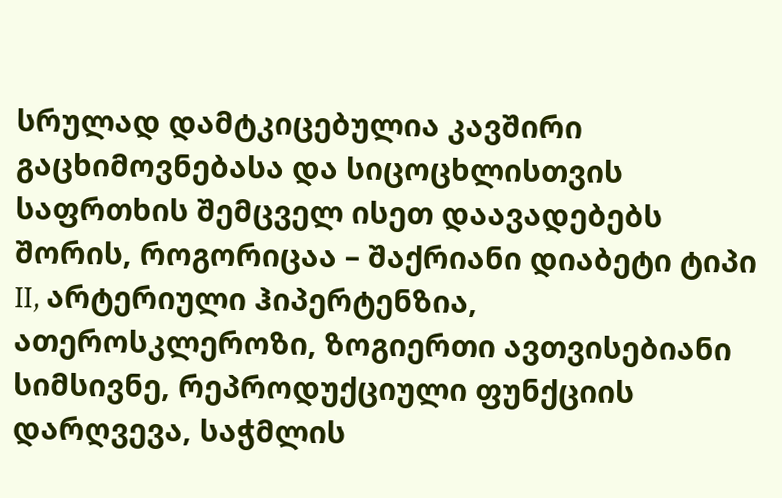სრულად დამტკიცებულია კავშირი გაცხიმოვნებასა და სიცოცხლისთვის საფრთხის შემცველ ისეთ დაავადებებს შორის, როგორიცაა – შაქრიანი დიაბეტი ტიპი II, არტერიული ჰიპერტენზია, ათეროსკლეროზი, ზოგიერთი ავთვისებიანი სიმსივნე, რეპროდუქციული ფუნქციის დარღვევა, საჭმლის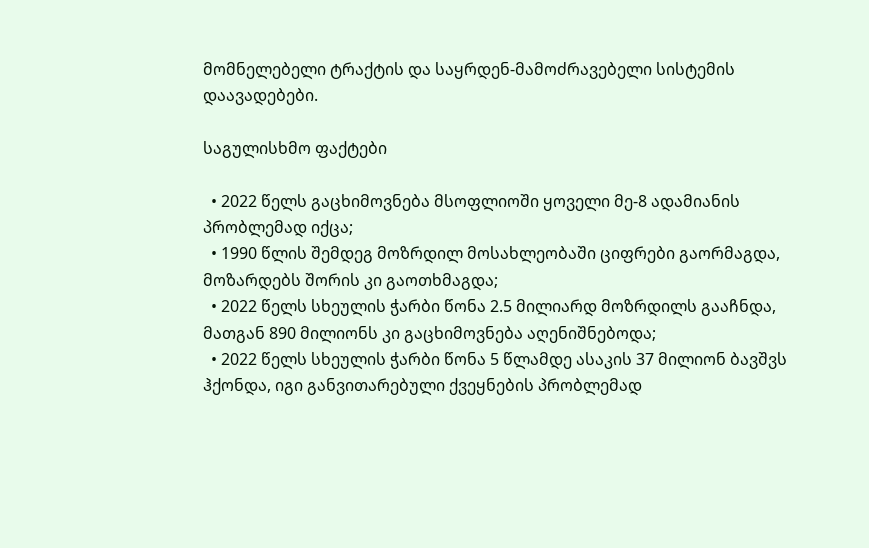მომნელებელი ტრაქტის და საყრდენ-მამოძრავებელი სისტემის დაავადებები.

საგულისხმო ფაქტები

  • 2022 წელს გაცხიმოვნება მსოფლიოში ყოველი მე-8 ადამიანის პრობლემად იქცა;
  • 1990 წლის შემდეგ მოზრდილ მოსახლეობაში ციფრები გაორმაგდა, მოზარდებს შორის კი გაოთხმაგდა;
  • 2022 წელს სხეულის ჭარბი წონა 2.5 მილიარდ მოზრდილს გააჩნდა, მათგან 890 მილიონს კი გაცხიმოვნება აღენიშნებოდა;
  • 2022 წელს სხეულის ჭარბი წონა 5 წლამდე ასაკის 37 მილიონ ბავშვს ჰქონდა, იგი განვითარებული ქვეყნების პრობლემად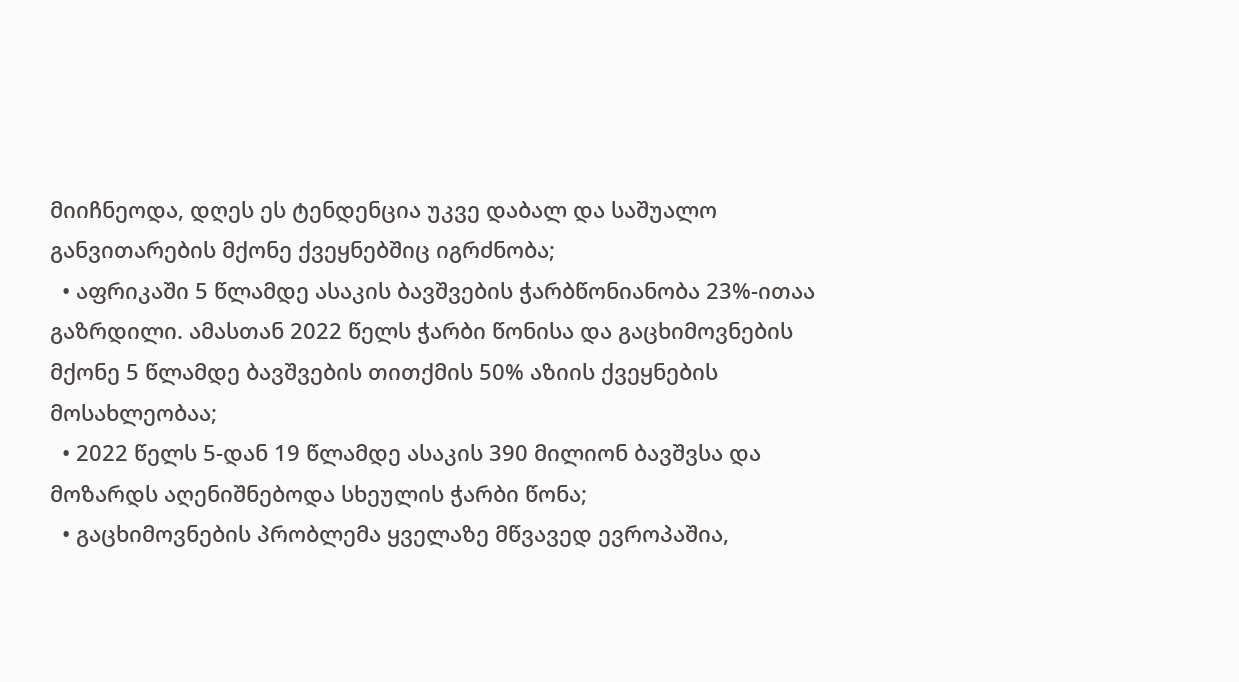მიიჩნეოდა, დღეს ეს ტენდენცია უკვე დაბალ და საშუალო განვითარების მქონე ქვეყნებშიც იგრძნობა;
  • აფრიკაში 5 წლამდე ასაკის ბავშვების ჭარბწონიანობა 23%-ითაა გაზრდილი. ამასთან 2022 წელს ჭარბი წონისა და გაცხიმოვნების მქონე 5 წლამდე ბავშვების თითქმის 50% აზიის ქვეყნების მოსახლეობაა;
  • 2022 წელს 5-დან 19 წლამდე ასაკის 390 მილიონ ბავშვსა და მოზარდს აღენიშნებოდა სხეულის ჭარბი წონა;
  • გაცხიმოვნების პრობლემა ყველაზე მწვავედ ევროპაშია,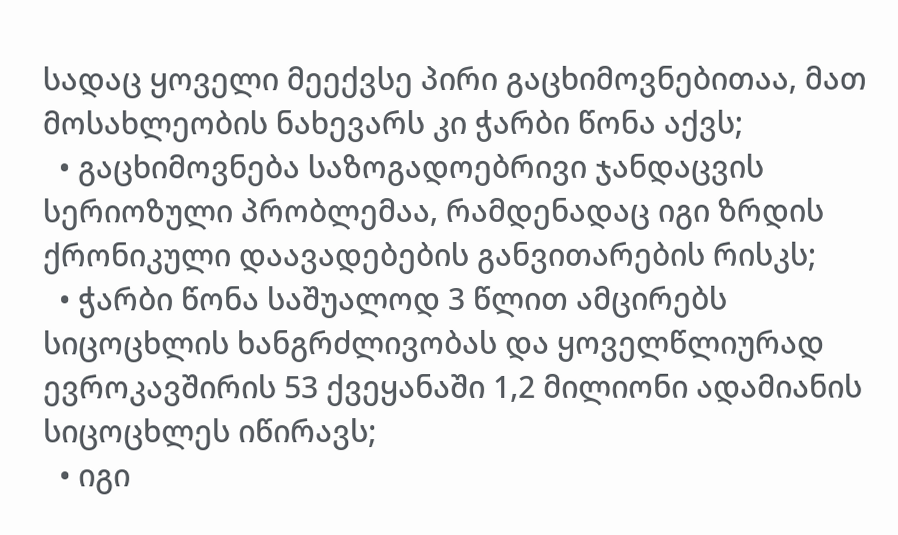სადაც ყოველი მეექვსე პირი გაცხიმოვნებითაა, მათ მოსახლეობის ნახევარს კი ჭარბი წონა აქვს;
  • გაცხიმოვნება საზოგადოებრივი ჯანდაცვის სერიოზული პრობლემაა, რამდენადაც იგი ზრდის ქრონიკული დაავადებების განვითარების რისკს;
  • ჭარბი წონა საშუალოდ 3 წლით ამცირებს სიცოცხლის ხანგრძლივობას და ყოველწლიურად ევროკავშირის 53 ქვეყანაში 1,2 მილიონი ადამიანის სიცოცხლეს იწირავს;
  • იგი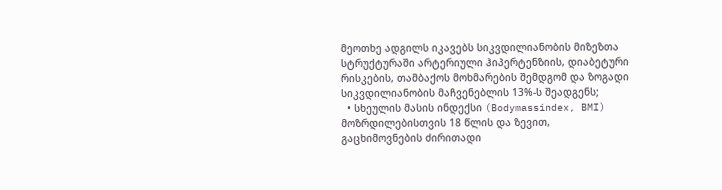მეოთხე ადგილს იკავებს სიკვდილიანობის მიზეზთა სტრუქტურაში არტერიული ჰიპერტენზიის, დიაბეტური რისკების, თამბაქოს მოხმარების შემდგომ და ზოგადი სიკვდილიანობის მაჩვენებლის 13%-ს შეადგენს;
  • სხეულის მასის ინდექსი (Bodymassindex, BMI) მოზრდილებისთვის 18 წლის და ზევით, გაცხიმოვნების ძირითადი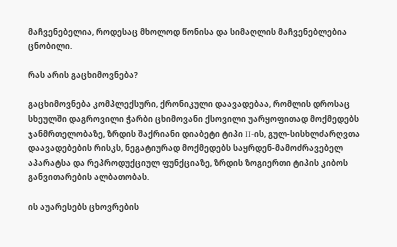მაჩვენებელია, როდესაც მხოლოდ წონისა და სიმაღლის მაჩვენებლებია ცნობილი.

რას არის გაცხიმოვნება?

გაცხიმოვნება კომპლექსური, ქრონიკული დაავადებაა, რომლის დროსაც სხეულში დაგროვილი ჭარბი ცხიმოვანი ქსოვილი უარყოფითად მოქმედებს ჯანმრთელობაზე, ზრდის შაქრიანი დიაბეტი ტიპი II-ის, გულ-სისხლძარღვთა დაავადებების რისკს, ნეგატიურად მოქმედებს საყრდენ-მამოძრავებელ აპარატსა და რეპროდუქციულ ფუნქციაზე, ზრდის ზოგიერთი ტიპის კიბოს განვითარების ალბათობას.

ის აუარესებს ცხოვრების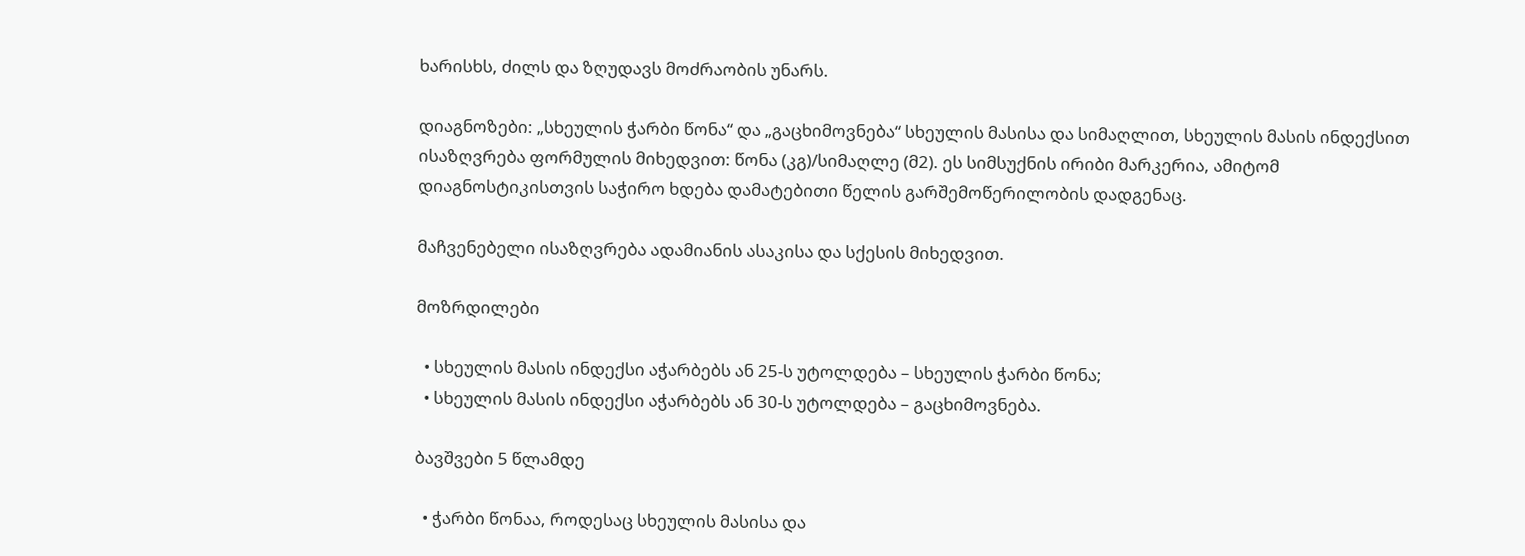ხარისხს, ძილს და ზღუდავს მოძრაობის უნარს.

დიაგნოზები: „სხეულის ჭარბი წონა“ და „გაცხიმოვნება“ სხეულის მასისა და სიმაღლით, სხეულის მასის ინდექსით ისაზღვრება ფორმულის მიხედვით: წონა (კგ)/სიმაღლე (მ2). ეს სიმსუქნის ირიბი მარკერია, ამიტომ დიაგნოსტიკისთვის საჭირო ხდება დამატებითი წელის გარშემოწერილობის დადგენაც.

მაჩვენებელი ისაზღვრება ადამიანის ასაკისა და სქესის მიხედვით.

მოზრდილები

  • სხეულის მასის ინდექსი აჭარბებს ან 25-ს უტოლდება – სხეულის ჭარბი წონა;
  • სხეულის მასის ინდექსი აჭარბებს ან 30-ს უტოლდება – გაცხიმოვნება.

ბავშვები 5 წლამდე

  • ჭარბი წონაა, როდესაც სხეულის მასისა და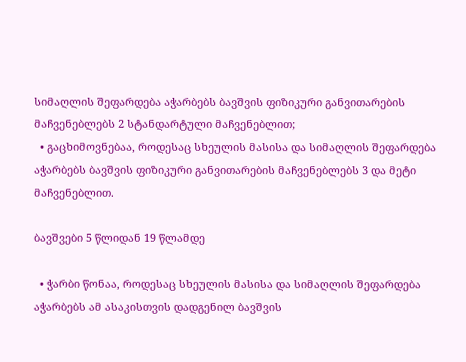სიმაღლის შეფარდება აჭარბებს ბავშვის ფიზიკური განვითარების მაჩვენებლებს 2 სტანდარტული მაჩვენებლით;
  • გაცხიმოვნებაა, როდესაც სხეულის მასისა და სიმაღლის შეფარდება აჭარბებს ბავშვის ფიზიკური განვითარების მაჩვენებლებს 3 და მეტი მაჩვენებლით.

ბავშვები 5 წლიდან 19 წლამდე

  • ჭარბი წონაა, როდესაც სხეულის მასისა და სიმაღლის შეფარდება აჭარბებს ამ ასაკისთვის დადგენილ ბავშვის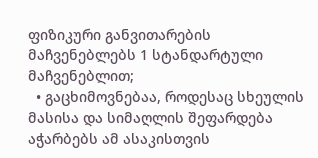ფიზიკური განვითარების მაჩვენებლებს 1 სტანდარტული მაჩვენებლით;
  • გაცხიმოვნებაა, როდესაც სხეულის მასისა და სიმაღლის შეფარდება აჭარბებს ამ ასაკისთვის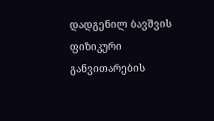დადგენილ ბავშვის ფიზიკური განვითარების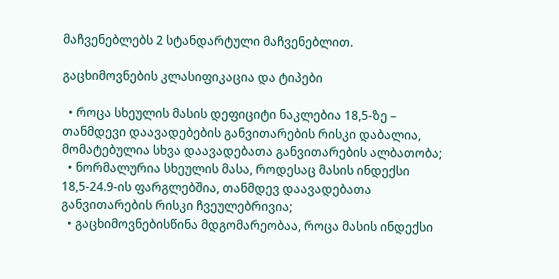მაჩვენებლებს 2 სტანდარტული მაჩვენებლით.

გაცხიმოვნების კლასიფიკაცია და ტიპები

  • როცა სხეულის მასის დეფიციტი ნაკლებია 18,5-ზე – თანმდევი დაავადებების განვითარების რისკი დაბალია, მომატებულია სხვა დაავადებათა განვითარების ალბათობა;
  • ნორმალურია სხეულის მასა, როდესაც მასის ინდექსი 18,5-24.9-ის ფარგლებშია, თანმდევ დაავადებათა განვითარების რისკი ჩვეულებრივია;
  • გაცხიმოვნებისწინა მდგომარეობაა, როცა მასის ინდექსი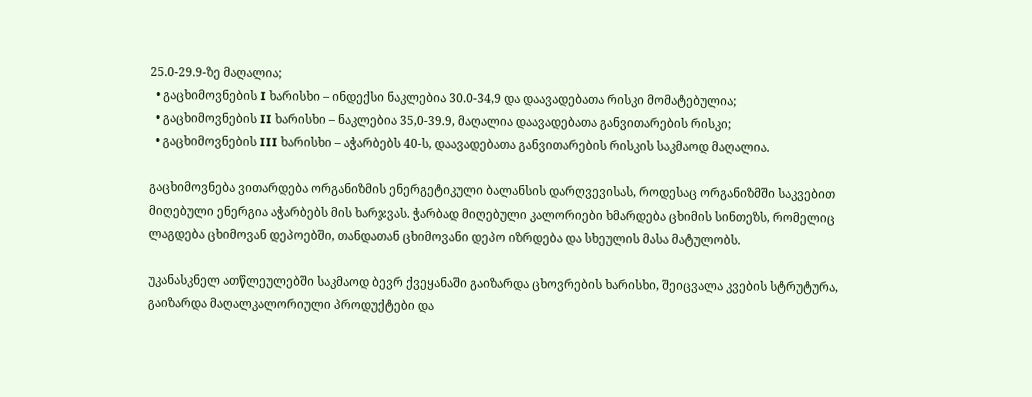25.0-29.9-ზე მაღალია;
  • გაცხიმოვნების I ხარისხი – ინდექსი ნაკლებია 30.0-34,9 და დაავადებათა რისკი მომატებულია;
  • გაცხიმოვნების II ხარისხი – ნაკლებია 35,0-39.9, მაღალია დაავადებათა განვითარების რისკი;
  • გაცხიმოვნების III ხარისხი – აჭარბებს 40-ს, დაავადებათა განვითარების რისკის საკმაოდ მაღალია.

გაცხიმოვნება ვითარდება ორგანიზმის ენერგეტიკული ბალანსის დარღვევისას, როდესაც ორგანიზმში საკვებით მიღებული ენერგია აჭარბებს მის ხარჯვას. ჭარბად მიღებული კალორიები ხმარდება ცხიმის სინთეზს, რომელიც ლაგდება ცხიმოვან დეპოებში, თანდათან ცხიმოვანი დეპო იზრდება და სხეულის მასა მატულობს.

უკანასკნელ ათწლეულებში საკმაოდ ბევრ ქვეყანაში გაიზარდა ცხოვრების ხარისხი, შეიცვალა კვების სტრუტურა, გაიზარდა მაღალკალორიული პროდუქტები და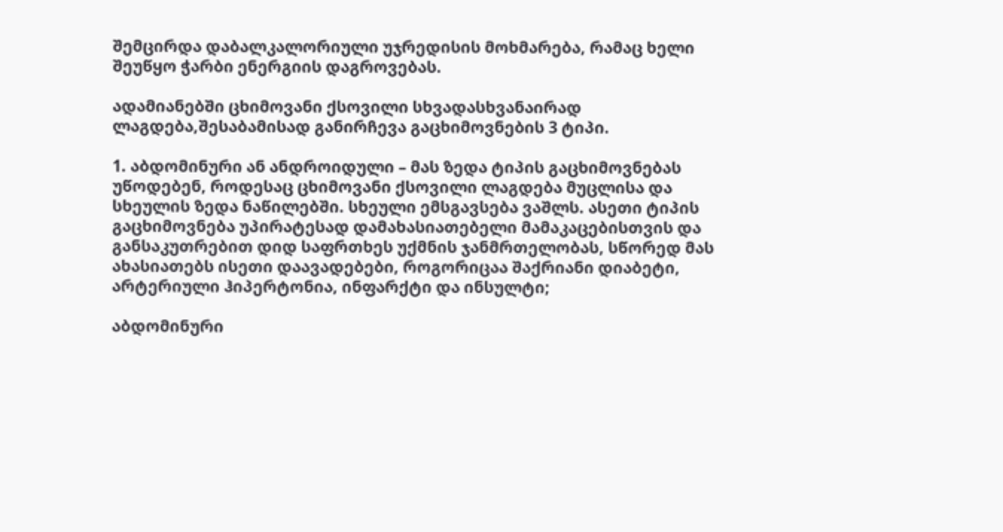შემცირდა დაბალკალორიული უჯრედისის მოხმარება, რამაც ხელი შეუწყო ჭარბი ენერგიის დაგროვებას.

ადამიანებში ცხიმოვანი ქსოვილი სხვადასხვანაირად ლაგდება,შესაბამისად განირჩევა გაცხიმოვნების 3 ტიპი.

1. აბდომინური ან ანდროიდული – მას ზედა ტიპის გაცხიმოვნებას უწოდებენ, როდესაც ცხიმოვანი ქსოვილი ლაგდება მუცლისა და სხეულის ზედა ნაწილებში. სხეული ემსგავსება ვაშლს. ასეთი ტიპის გაცხიმოვნება უპირატესად დამახასიათებელი მამაკაცებისთვის და განსაკუთრებით დიდ საფრთხეს უქმნის ჯანმრთელობას, სწორედ მას ახასიათებს ისეთი დაავადებები, როგორიცაა შაქრიანი დიაბეტი, არტერიული ჰიპერტონია, ინფარქტი და ინსულტი;

აბდომინური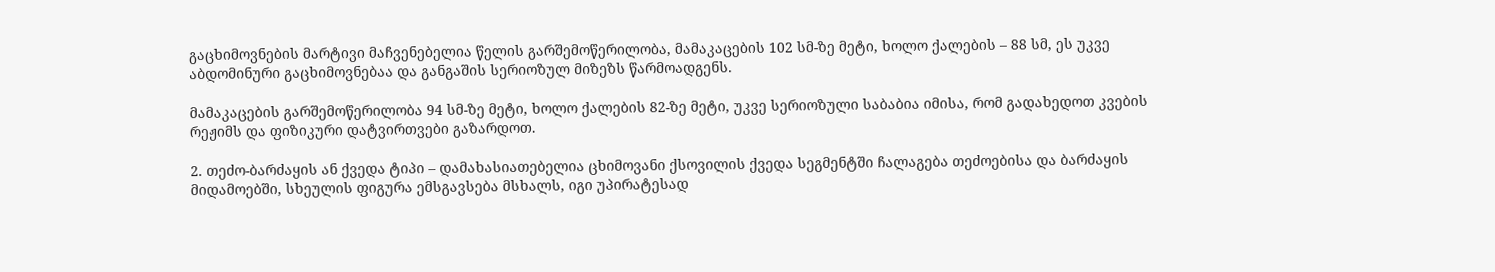გაცხიმოვნების მარტივი მაჩვენებელია წელის გარშემოწერილობა, მამაკაცების 102 სმ-ზე მეტი, ხოლო ქალების – 88 სმ, ეს უკვე აბდომინური გაცხიმოვნებაა და განგაშის სერიოზულ მიზეზს წარმოადგენს.

მამაკაცების გარშემოწერილობა 94 სმ-ზე მეტი, ხოლო ქალების 82-ზე მეტი, უკვე სერიოზული საბაბია იმისა, რომ გადახედოთ კვების რეჟიმს და ფიზიკური დატვირთვები გაზარდოთ.

2. თეძო-ბარძაყის ან ქვედა ტიპი – დამახასიათებელია ცხიმოვანი ქსოვილის ქვედა სეგმენტში ჩალაგება თეძოებისა და ბარძაყის მიდამოებში, სხეულის ფიგურა ემსგავსება მსხალს, იგი უპირატესად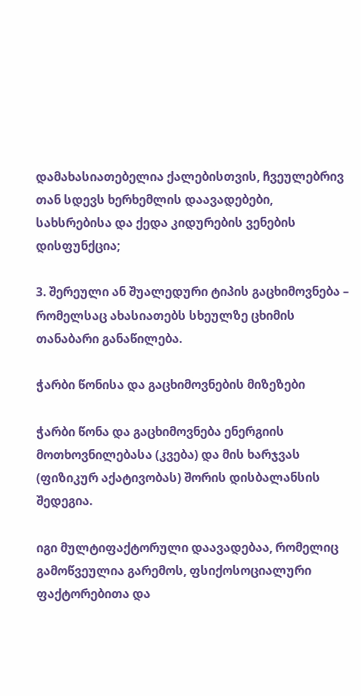დამახასიათებელია ქალებისთვის, ჩვეულებრივ თან სდევს ხერხემლის დაავადებები, სახსრებისა და ქედა კიდურების ვენების დისფუნქცია;

3. შერეული ან შუალედური ტიპის გაცხიმოვნება – რომელსაც ახასიათებს სხეულზე ცხიმის თანაბარი განაწილება.

ჭარბი წონისა და გაცხიმოვნების მიზეზები

ჭარბი წონა და გაცხიმოვნება ენერგიის მოთხოვნილებასა (კვება) და მის ხარჯვას (ფიზიკურ აქატივობას) შორის დისბალანსის შედეგია.

იგი მულტიფაქტორული დაავადებაა, რომელიც გამოწვეულია გარემოს, ფსიქოსოციალური ფაქტორებითა და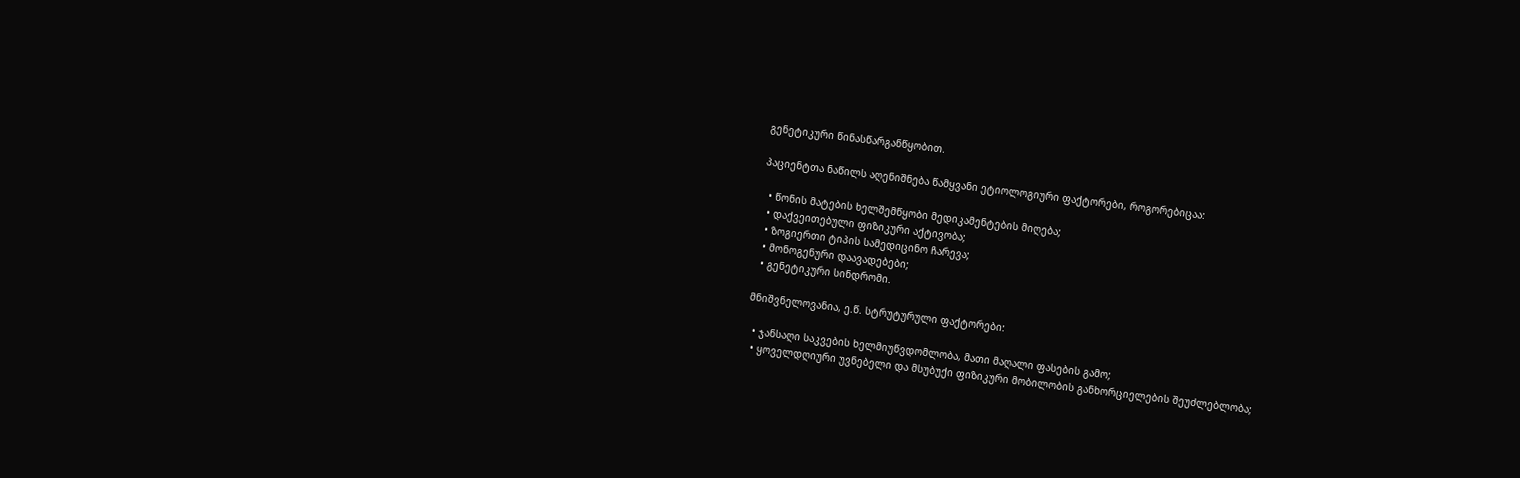გენეტიკური წინასწარგანწყობით.

პაციენტთა ნაწილს აღენიშნება წამყვანი ეტიოლოგიური ფაქტორები, როგორებიცაა:

  • წონის მატების ხელშემწყობი მედიკამენტების მიღება;
  • დაქვეითებული ფიზიკური აქტივობა;
  • ზოგიერთი ტიპის სამედიცინო ჩარევა;
  • მონოგენური დაავადებები;
  • გენეტიკური სინდრომი.

მნიშვნელოვანია, ე.წ. სტრუტურული ფაქტორები:

  • ჯანსაღი საკვების ხელმიუწვდომლობა, მათი მაღალი ფასების გამო;
  • ყოველდღიური უვნებელი და მსუბუქი ფიზიკური მობილობის განხორციელების შეუძლებლობა;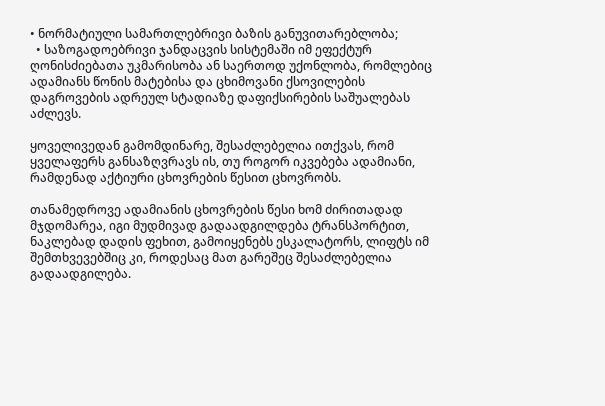• ნორმატიული სამართლებრივი ბაზის განუვითარებლობა;
  • საზოგადოებრივი ჯანდაცვის სისტემაში იმ ეფექტურ ღონისძიებათა უკმარისობა ან საერთოდ უქონლობა, რომლებიც ადამიანს წონის მატებისა და ცხიმოვანი ქსოვილების დაგროვების ადრეულ სტადიაზე დაფიქსირების საშუალებას აძლევს.

ყოველივედან გამომდინარე, შესაძლებელია ითქვას, რომ ყველაფერს განსაზღვრავს ის, თუ როგორ იკვებება ადამიანი, რამდენად აქტიური ცხოვრების წესით ცხოვრობს.

თანამედროვე ადამიანის ცხოვრების წესი ხომ ძირითადად მჯდომარეა, იგი მუდმივად გადაადგილდება ტრანსპორტით, ნაკლებად დადის ფეხით, გამოიყენებს ესკალატორს, ლიფტს იმ შემთხვევებშიც კი, როდესაც მათ გარეშეც შესაძლებელია გადაადგილება.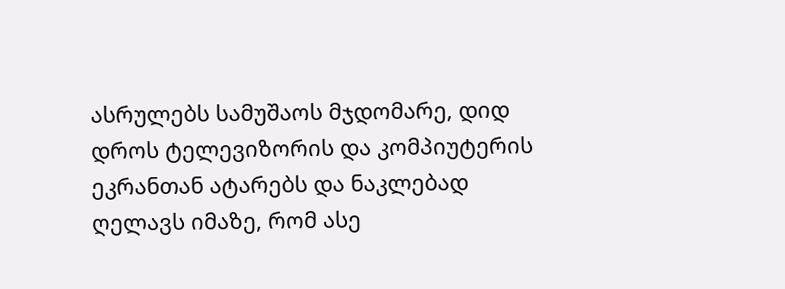ასრულებს სამუშაოს მჯდომარე, დიდ დროს ტელევიზორის და კომპიუტერის ეკრანთან ატარებს და ნაკლებად ღელავს იმაზე, რომ ასე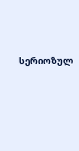სერიოზულ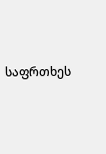საფრთხეს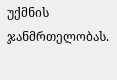უქმნის ჯანმრთელობას.